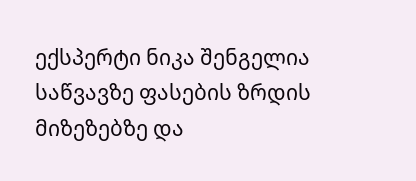ექსპერტი ნიკა შენგელია საწვავზე ფასების ზრდის მიზეზებზე და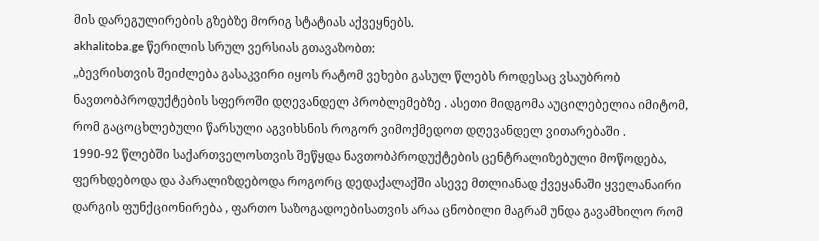მის დარეგულირების გზებზე მორიგ სტატიას აქვეყნებს.
akhalitoba.ge წერილის სრულ ვერსიას გთავაზობთ:
„ბევრისთვის შეიძლება გასაკვირი იყოს რატომ ვეხები გასულ წლებს როდესაც ვსაუბრობ ნავთობპროდუქტების სფეროში დღევანდელ პრობლემებზე . ასეთი მიდგომა აუცილებელია იმიტომ, რომ გაცოცხლებული წარსული აგვიხსნის როგორ ვიმოქმედოთ დღევანდელ ვითარებაში .
1990-92 წლებში საქართველოსთვის შეწყდა ნავთობპროდუქტების ცენტრალიზებული მოწოდება, ფერხდებოდა და პარალიზდებოდა როგორც დედაქალაქში ასევე მთლიანად ქვეყანაში ყველანაირი დარგის ფუნქციონირება , ფართო საზოგადოებისათვის არაა ცნობილი მაგრამ უნდა გავამხილო რომ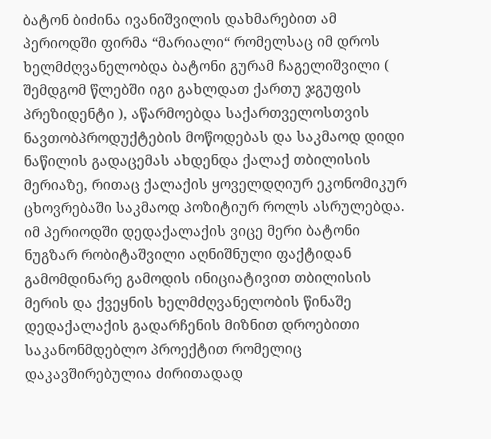ბატონ ბიძინა ივანიშვილის დახმარებით ამ პერიოდში ფირმა “მარიალი“ რომელსაც იმ დროს ხელმძღვანელობდა ბატონი გურამ ჩაგელიშვილი ( შემდგომ წლებში იგი გახლდათ ქართუ ჯგუფის პრეზიდენტი ), აწარმოებდა საქართველოსთვის ნავთობპროდუქტების მოწოდებას და საკმაოდ დიდი ნაწილის გადაცემას ახდენდა ქალაქ თბილისის მერიაზე, რითაც ქალაქის ყოველდღიურ ეკონომიკურ ცხოვრებაში საკმაოდ პოზიტიურ როლს ასრულებდა.
იმ პერიოდში დედაქალაქის ვიცე მერი ბატონი ნუგზარ რობიტაშვილი აღნიშნული ფაქტიდან გამომდინარე გამოდის ინიციატივით თბილისის მერის და ქვეყნის ხელმძღვანელობის წინაშე დედაქალაქის გადარჩენის მიზნით დროებითი საკანონმდებლო პროექტით რომელიც დაკავშირებულია ძირითადად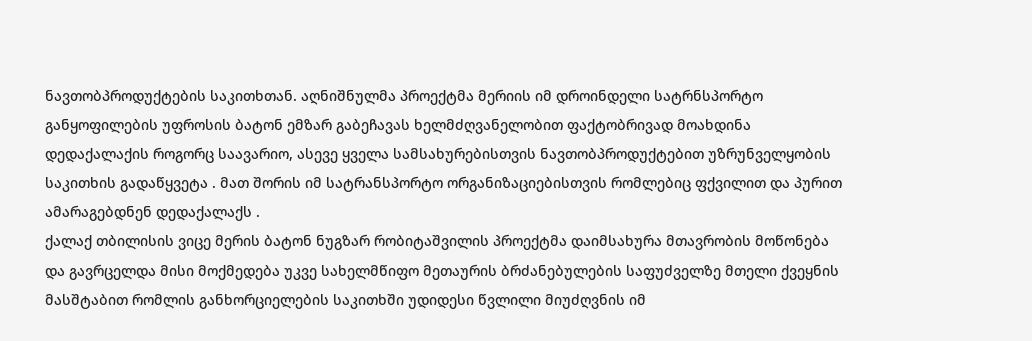ნავთობპროდუქტების საკითხთან. აღნიშნულმა პროექტმა მერიის იმ დროინდელი სატრნსპორტო განყოფილების უფროსის ბატონ ემზარ გაბეჩავას ხელმძღვანელობით ფაქტობრივად მოახდინა დედაქალაქის როგორც საავარიო, ასევე ყველა სამსახურებისთვის ნავთობპროდუქტებით უზრუნველყობის საკითხის გადაწყვეტა . მათ შორის იმ სატრანსპორტო ორგანიზაციებისთვის რომლებიც ფქვილით და პურით ამარაგებდნენ დედაქალაქს .
ქალაქ თბილისის ვიცე მერის ბატონ ნუგზარ რობიტაშვილის პროექტმა დაიმსახურა მთავრობის მოწონება და გავრცელდა მისი მოქმედება უკვე სახელმწიფო მეთაურის ბრძანებულების საფუძველზე მთელი ქვეყნის მასშტაბით რომლის განხორციელების საკითხში უდიდესი წვლილი მიუძღვნის იმ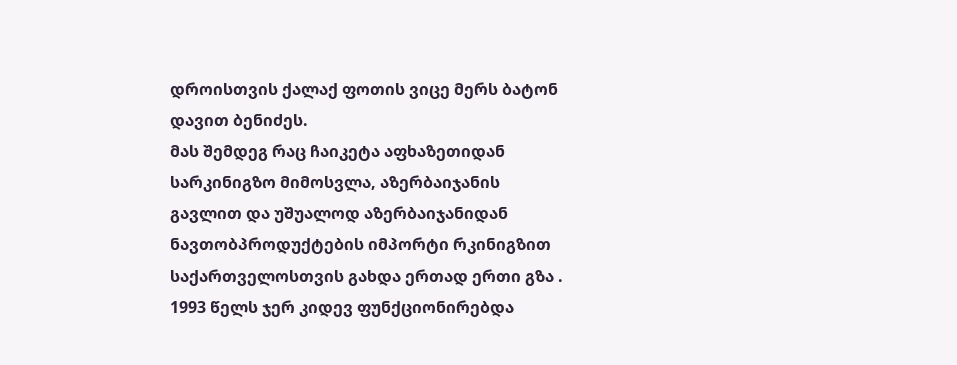დროისთვის ქალაქ ფოთის ვიცე მერს ბატონ დავით ბენიძეს.
მას შემდეგ რაც ჩაიკეტა აფხაზეთიდან სარკინიგზო მიმოსვლა, აზერბაიჯანის გავლით და უშუალოდ აზერბაიჯანიდან ნავთობპროდუქტების იმპორტი რკინიგზით საქართველოსთვის გახდა ერთად ერთი გზა .
1993 წელს ჯერ კიდევ ფუნქციონირებდა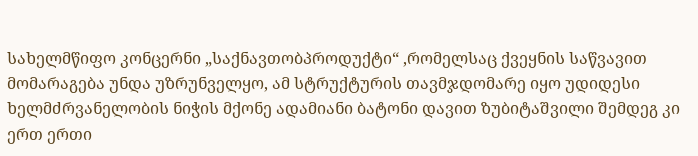სახელმწიფო კონცერნი „საქნავთობპროდუქტი“ ,რომელსაც ქვეყნის საწვავით მომარაგება უნდა უზრუნველყო, ამ სტრუქტურის თავმჯდომარე იყო უდიდესი ხელმძრვანელობის ნიჭის მქონე ადამიანი ბატონი დავით ზუბიტაშვილი შემდეგ კი ერთ ერთი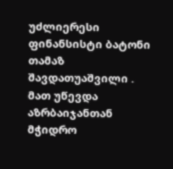უძლიერესი ფინანსისტი ბატონი თამაზ შავდათუაშვილი . მათ უწევდა აზრბაიჯანთან მჭიდრო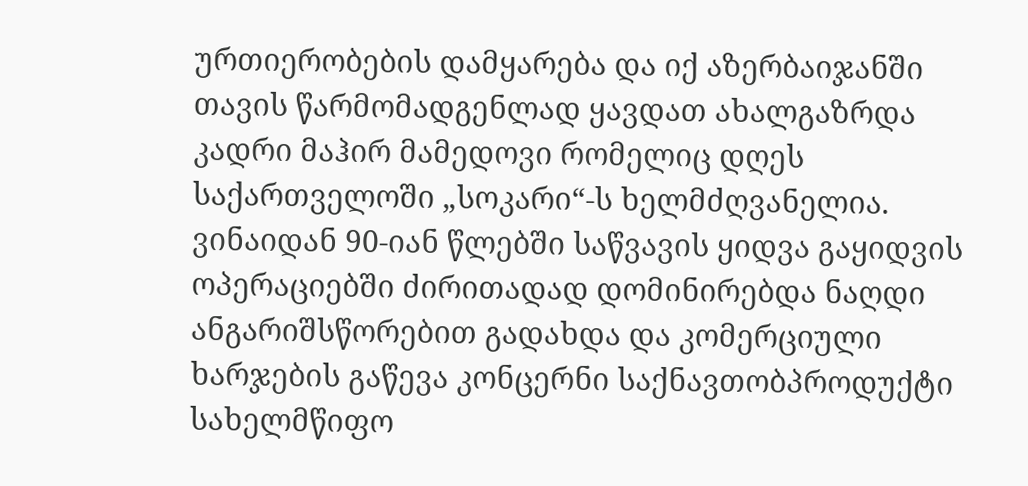ურთიერობების დამყარება და იქ აზერბაიჯანში თავის წარმომადგენლად ყავდათ ახალგაზრდა კადრი მაჰირ მამედოვი რომელიც დღეს საქართველოში „სოკარი“-ს ხელმძღვანელია. ვინაიდან 90-იან წლებში საწვავის ყიდვა გაყიდვის ოპერაციებში ძირითადად დომინირებდა ნაღდი ანგარიშსწორებით გადახდა და კომერციული ხარჯების გაწევა კონცერნი საქნავთობპროდუქტი სახელმწიფო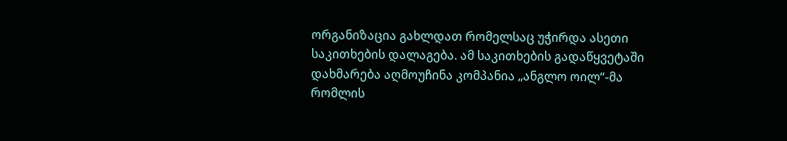ორგანიზაცია გახლდათ რომელსაც უჭირდა ასეთი საკითხების დალაგება. ამ საკითხების გადაწყვეტაში დახმარება აღმოუჩინა კომპანია „ანგლო ოილ“-მა რომლის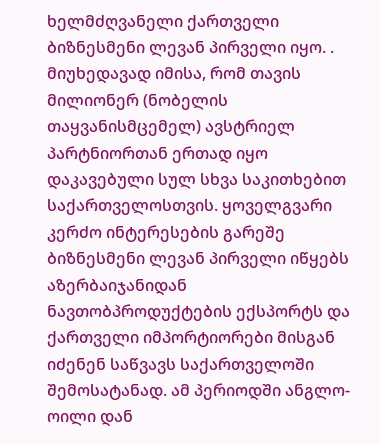ხელმძღვანელი ქართველი ბიზნესმენი ლევან პირველი იყო. . მიუხედავად იმისა, რომ თავის მილიონერ (ნობელის თაყვანისმცემელ) ავსტრიელ პარტნიორთან ერთად იყო დაკავებული სულ სხვა საკითხებით საქართველოსთვის. ყოველგვარი კერძო ინტერესების გარეშე ბიზნესმენი ლევან პირველი იწყებს აზერბაიჯანიდან ნავთობპროდუქტების ექსპორტს და ქართველი იმპორტიორები მისგან იძენენ საწვავს საქართველოში შემოსატანად. ამ პერიოდში ანგლო-ოილი დან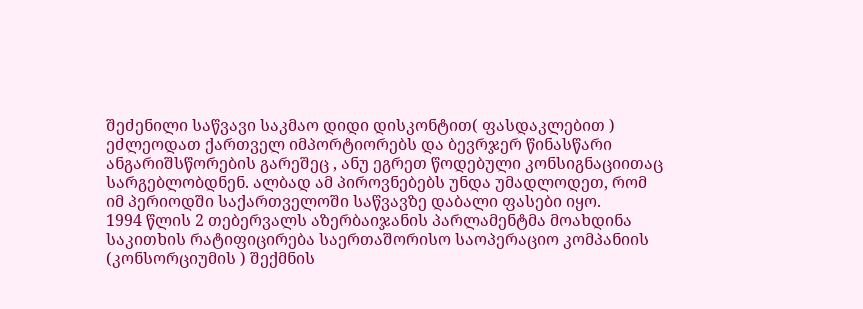შეძენილი საწვავი საკმაო დიდი დისკონტით( ფასდაკლებით ) ეძლეოდათ ქართველ იმპორტიორებს და ბევრჯერ წინასწარი ანგარიშსწორების გარეშეც , ანუ ეგრეთ წოდებული კონსიგნაციითაც სარგებლობდნენ. ალბად ამ პიროვნებებს უნდა უმადლოდეთ, რომ იმ პერიოდში საქართველოში საწვავზე დაბალი ფასები იყო.
1994 წლის 2 თებერვალს აზერბაიჯანის პარლამენტმა მოახდინა საკითხის რატიფიცირება საერთაშორისო საოპერაციო კომპანიის (კონსორციუმის ) შექმნის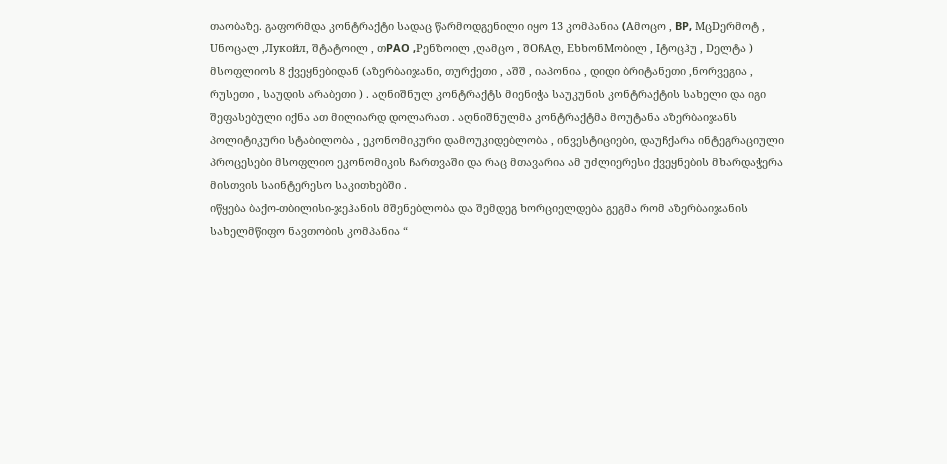თაობაზე. გაფორმდა კონტრაქტი სადაც წარმოდგენილი იყო 13 კომპანია (Aმოცო , BP, MცDერმოტ , Uნოცალ ,Лукойл, შტატოილ , თPAO ,Pენზოილ ,ღამცო , შOჩAღ, EხხონMობილ , Iტოცჰუ , Dელტა ) მსოფლიოს 8 ქვეყნებიდან (აზერბაიჯანი, თურქეთი , აშშ , იაპონია , დიდი ბრიტანეთი ,ნორვეგია , რუსეთი , საუდის არაბეთი ) . აღნიშნულ კონტრაქტს მიენიჭა საუკუნის კონტრაქტის სახელი და იგი შეფასებული იქნა ათ მილიარდ დოლარათ . აღნიშნულმა კონტრაქტმა მოუტანა აზერბაიჯანს პოლიტიკური სტაბილობა , ეკონომიკური დამოუკიდებლობა , ინვესტიციები, დაუჩქარა ინტეგრაციული პროცესები მსოფლიო ეკონომიკის ჩართვაში და რაც მთავარია ამ უძლიერესი ქვეყნების მხარდაჭერა მისთვის საინტერესო საკითხებში .
იწყება ბაქო-თბილისი-ჯეჰანის მშენებლობა და შემდეგ ხორციელდება გეგმა რომ აზერბაიჯანის სახელმწიფო ნავთობის კომპანია “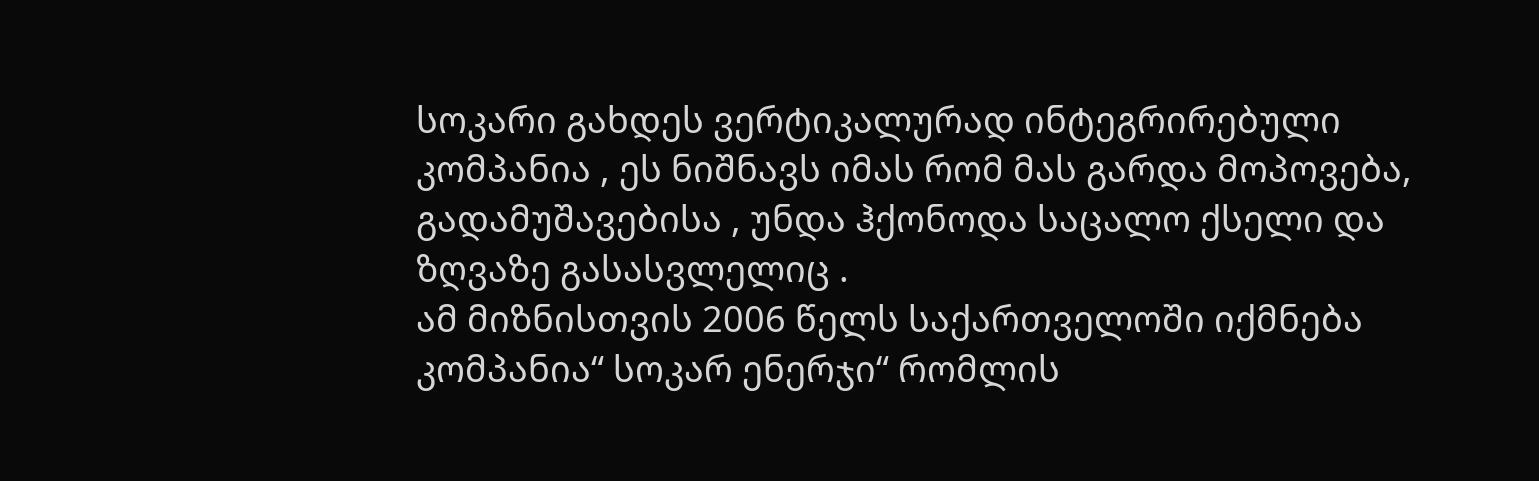სოკარი გახდეს ვერტიკალურად ინტეგრირებული კომპანია , ეს ნიშნავს იმას რომ მას გარდა მოპოვება, გადამუშავებისა , უნდა ჰქონოდა საცალო ქსელი და ზღვაზე გასასვლელიც .
ამ მიზნისთვის 2006 წელს საქართველოში იქმნება კომპანია“ სოკარ ენერჯი“ რომლის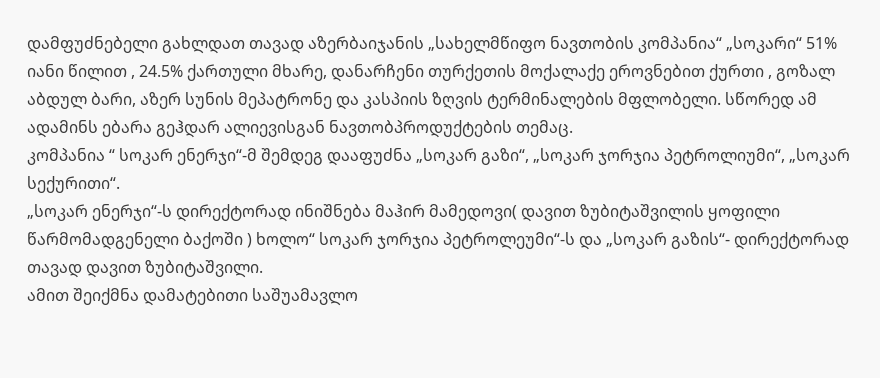დამფუძნებელი გახლდათ თავად აზერბაიჯანის „სახელმწიფო ნავთობის კომპანია“ „სოკარი“ 51% იანი წილით , 24.5% ქართული მხარე, დანარჩენი თურქეთის მოქალაქე ეროვნებით ქურთი , გოზალ აბდულ ბარი, აზერ სუნის მეპატრონე და კასპიის ზღვის ტერმინალების მფლობელი. სწორედ ამ ადამინს ებარა გეჰდარ ალიევისგან ნავთობპროდუქტების თემაც.
კომპანია “ სოკარ ენერჯი“-მ შემდეგ დააფუძნა „სოკარ გაზი“, „სოკარ ჯორჯია პეტროლიუმი“, „სოკარ სექურითი“.
„სოკარ ენერჯი“-ს დირექტორად ინიშნება მაჰირ მამედოვი( დავით ზუბიტაშვილის ყოფილი წარმომადგენელი ბაქოში ) ხოლო“ სოკარ ჯორჯია პეტროლეუმი“-ს და „სოკარ გაზის“- დირექტორად თავად დავით ზუბიტაშვილი.
ამით შეიქმნა დამატებითი საშუამავლო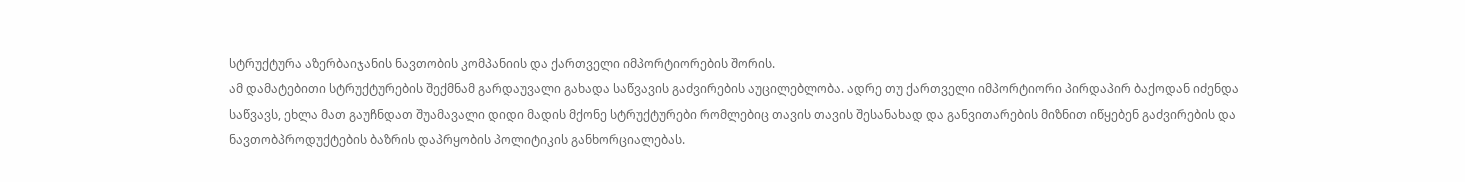სტრუქტურა აზერბაიჯანის ნავთობის კომპანიის და ქართველი იმპორტიორების შორის.
ამ დამატებითი სტრუქტურების შექმნამ გარდაუვალი გახადა საწვავის გაძვირების აუცილებლობა. ადრე თუ ქართველი იმპორტიორი პირდაპირ ბაქოდან იძენდა საწვავს, ეხლა მათ გაუჩნდათ შუამავალი დიდი მადის მქონე სტრუქტურები რომლებიც თავის თავის შესანახად და განვითარების მიზნით იწყებენ გაძვირების და ნავთობპროდუქტების ბაზრის დაპრყობის პოლიტიკის განხორციალებას.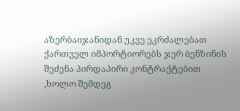აზერბაიჯანიდან უკვე ეკრძალებათ ქართველ იმპორტიორებს ჯერ ბენზინის შეძენა პირდაპირი კონტრაქტებით ,ხოლო შემდეგ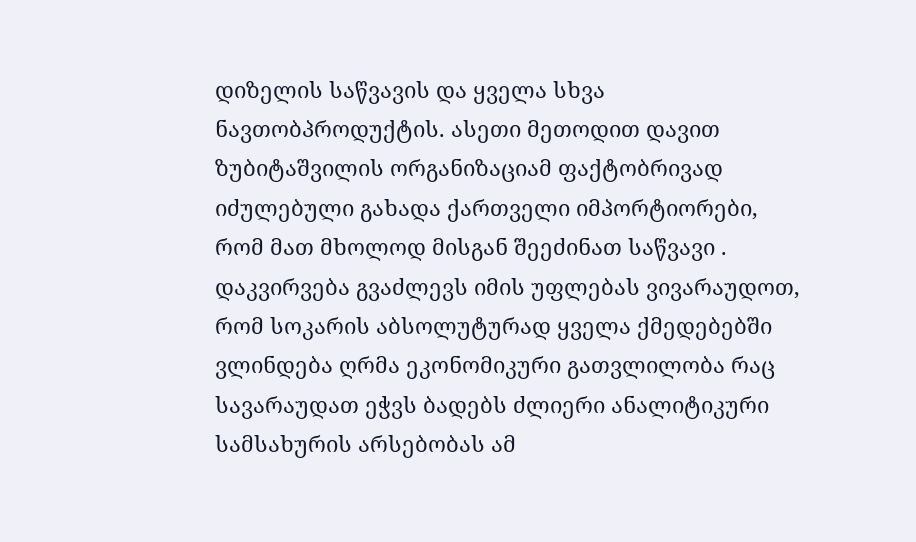დიზელის საწვავის და ყველა სხვა ნავთობპროდუქტის. ასეთი მეთოდით დავით ზუბიტაშვილის ორგანიზაციამ ფაქტობრივად იძულებული გახადა ქართველი იმპორტიორები, რომ მათ მხოლოდ მისგან შეეძინათ საწვავი .
დაკვირვება გვაძლევს იმის უფლებას ვივარაუდოთ, რომ სოკარის აბსოლუტურად ყველა ქმედებებში ვლინდება ღრმა ეკონომიკური გათვლილობა რაც სავარაუდათ ეჭვს ბადებს ძლიერი ანალიტიკური სამსახურის არსებობას ამ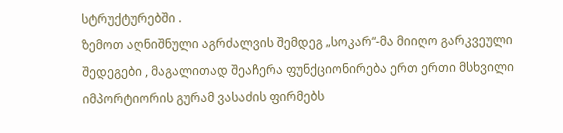სტრუქტურებში .
ზემოთ აღნიშნული აგრძალვის შემდეგ „სოკარ“-მა მიიღო გარკვეული შედეგები , მაგალითად შეაჩერა ფუნქციონირება ერთ ერთი მსხვილი იმპორტიორის გურამ ვასაძის ფირმებს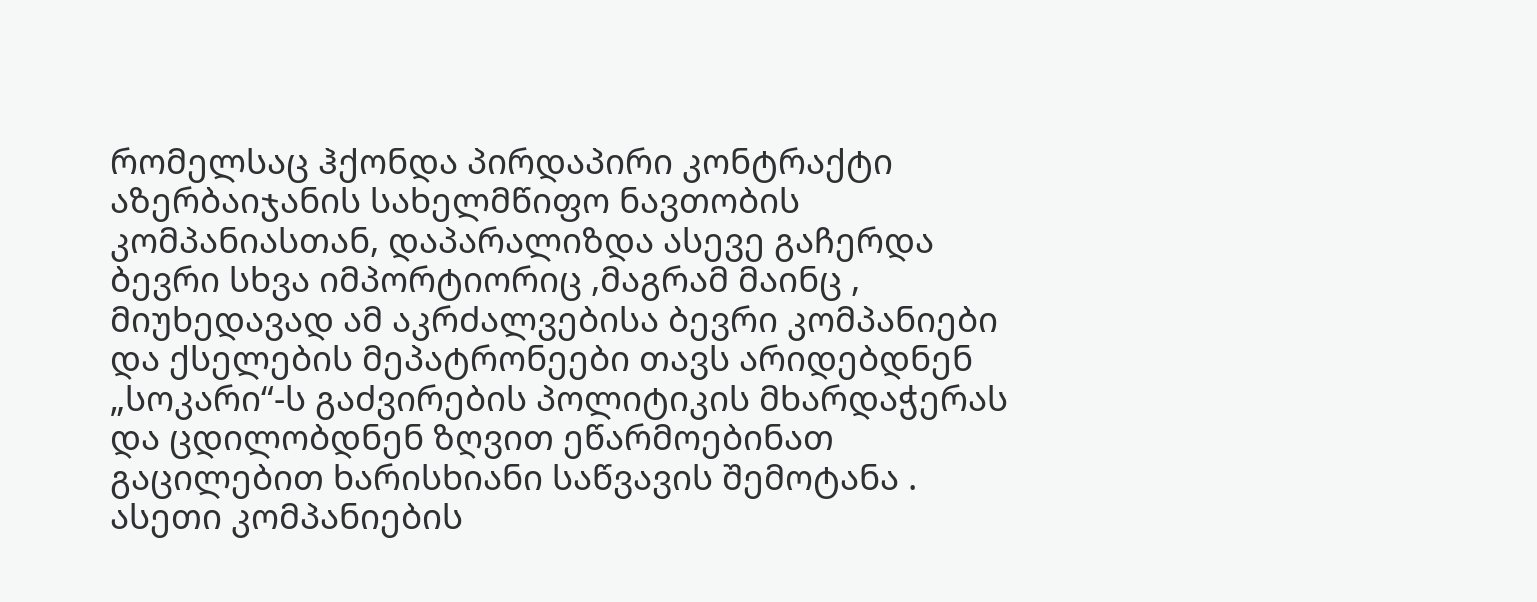რომელსაც ჰქონდა პირდაპირი კონტრაქტი აზერბაიჯანის სახელმწიფო ნავთობის კომპანიასთან, დაპარალიზდა ასევე გაჩერდა ბევრი სხვა იმპორტიორიც ,მაგრამ მაინც , მიუხედავად ამ აკრძალვებისა ბევრი კომპანიები და ქსელების მეპატრონეები თავს არიდებდნენ „სოკარი“-ს გაძვირების პოლიტიკის მხარდაჭერას და ცდილობდნენ ზღვით ეწარმოებინათ გაცილებით ხარისხიანი საწვავის შემოტანა .
ასეთი კომპანიების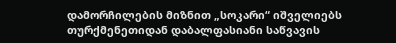დამორჩილების მიზნით „სოკარი“ იშველიებს თურქმენეთიდან დაბალფასიანი საწვავის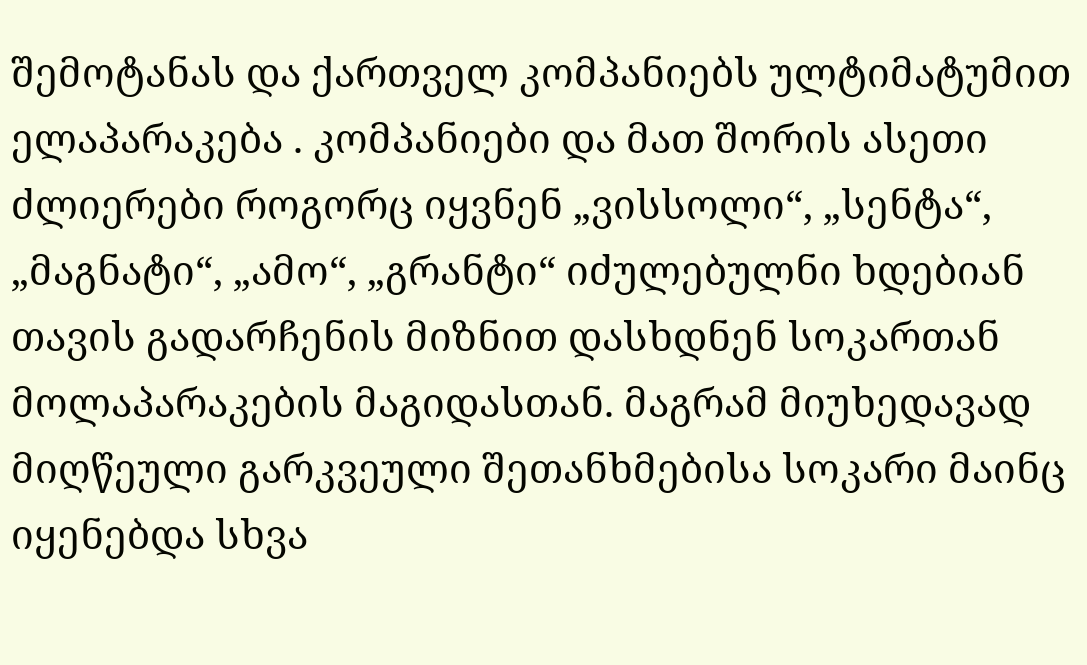შემოტანას და ქართველ კომპანიებს ულტიმატუმით ელაპარაკება . კომპანიები და მათ შორის ასეთი ძლიერები როგორც იყვნენ „ვისსოლი“, „სენტა“, „მაგნატი“, „ამო“, „გრანტი“ იძულებულნი ხდებიან თავის გადარჩენის მიზნით დასხდნენ სოკართან მოლაპარაკების მაგიდასთან. მაგრამ მიუხედავად მიღწეული გარკვეული შეთანხმებისა სოკარი მაინც იყენებდა სხვა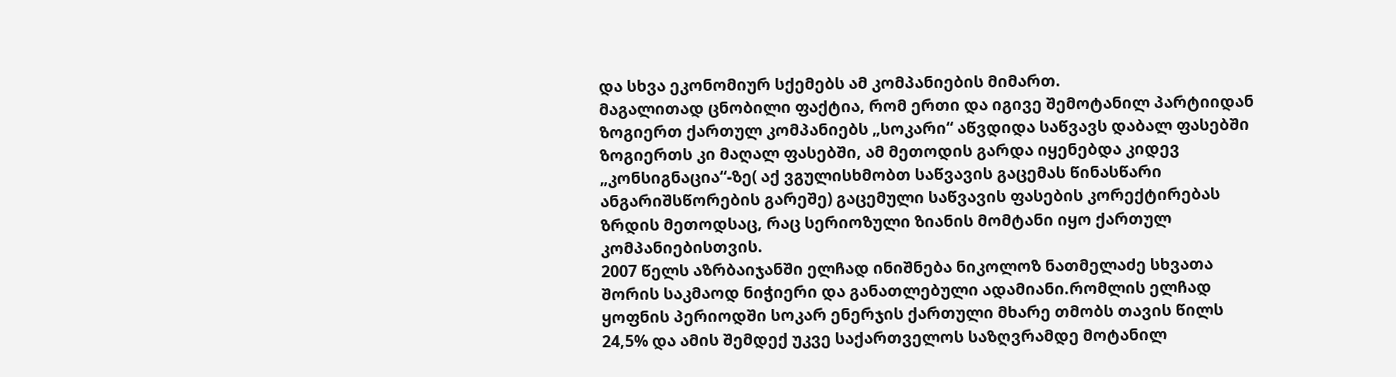და სხვა ეკონომიურ სქემებს ამ კომპანიების მიმართ.
მაგალითად ცნობილი ფაქტია, რომ ერთი და იგივე შემოტანილ პარტიიდან ზოგიერთ ქართულ კომპანიებს „სოკარი“ აწვდიდა საწვავს დაბალ ფასებში ზოგიერთს კი მაღალ ფასებში, ამ მეთოდის გარდა იყენებდა კიდევ „კონსიგნაცია“-ზე( აქ ვგულისხმობთ საწვავის გაცემას წინასწარი ანგარიშსწორების გარეშე) გაცემული საწვავის ფასების კორექტირებას ზრდის მეთოდსაც, რაც სერიოზული ზიანის მომტანი იყო ქართულ კომპანიებისთვის.
2007 წელს აზრბაიჯანში ელჩად ინიშნება ნიკოლოზ ნათმელაძე სხვათა შორის საკმაოდ ნიჭიერი და განათლებული ადამიანი.რომლის ელჩად ყოფნის პერიოდში სოკარ ენერჯის ქართული მხარე თმობს თავის წილს 24,5% და ამის შემდექ უკვე საქართველოს საზღვრამდე მოტანილ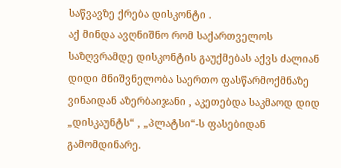საწვავზე ქრება დისკონტი .
აქ მინდა ავღნიშნო რომ საქართველოს საზღვრამდე დისკონტის გაუქმებას აქვს ძალიან დიდი მნიშვნელობა საერთო ფასწარმოქმნაზე ვინაიდან აზერბაიჯანი , აკეთებდა საკმაოდ დიდ „დისკაუნტს“ , „პლატსი“-ს ფასებიდან გამომდინარე.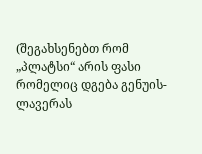(შეგახსენებთ რომ „პლატსი“ არის ფასი რომელიც დგება გენუის-ლავერას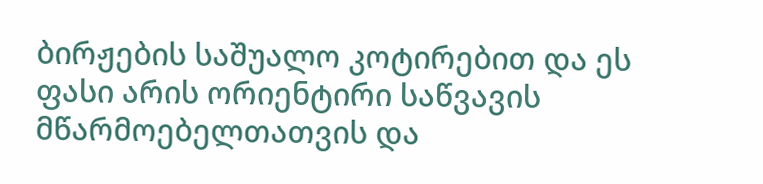ბირჟების საშუალო კოტირებით და ეს ფასი არის ორიენტირი საწვავის მწარმოებელთათვის და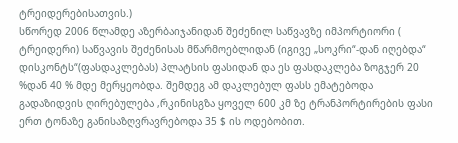ტრეიდერებისათვის.)
სწორედ 2006 წლამდე აზერბაიჯანიდან შეძენილ საწვავზე იმპორტიორი ( ტრეიდერი) საწვავის შეძენისას მწარმოებლიდან (იგივე „სოკრი“-დან იღებდა“ დისკონტს“(ფასდაკლებას) პლატსის ფასიდან და ეს ფასდაკლება ზოგჯერ 20 %დან 40 % მდე მერყეობდა. შემდეგ ამ დაკლებულ ფასს ემატებოდა გადაზიდვის ღირებულება ,რკინისგზა ყოველ 600 კმ ზე ტრანპორტირების ფასი ერთ ტონაზე განისაზღვრავრებოდა 35 $ ის ოდებობით.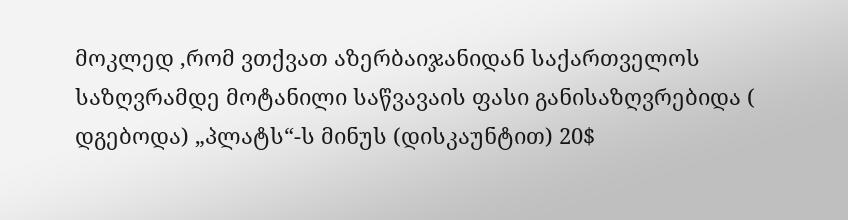მოკლედ ,რომ ვთქვათ აზერბაიჯანიდან საქართველოს საზღვრამდე მოტანილი საწვავაის ფასი განისაზღვრებიდა ( დგებოდა) „პლატს“-ს მინუს (დისკაუნტით) 20$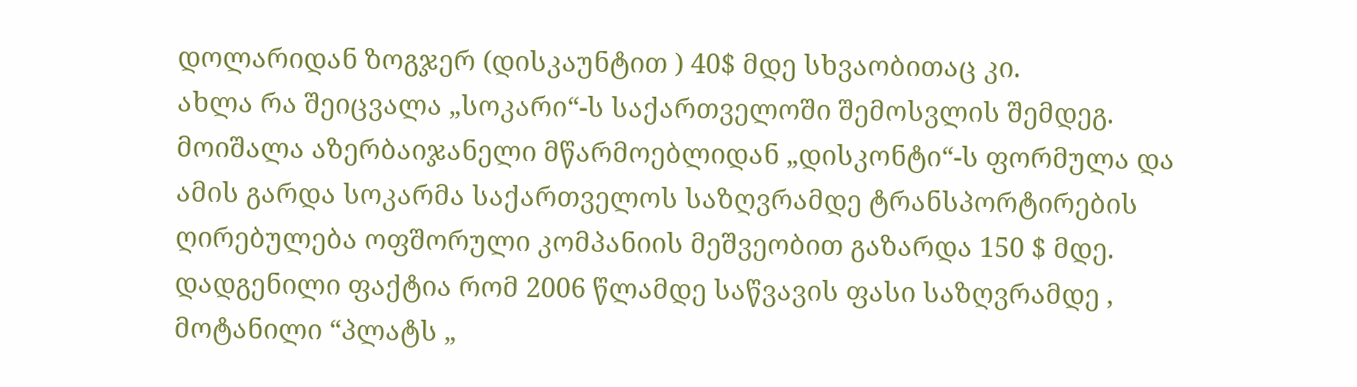დოლარიდან ზოგჯერ (დისკაუნტით ) 40$ მდე სხვაობითაც კი.
ახლა რა შეიცვალა „სოკარი“-ს საქართველოში შემოსვლის შემდეგ.
მოიშალა აზერბაიჯანელი მწარმოებლიდან „დისკონტი“-ს ფორმულა და ამის გარდა სოკარმა საქართველოს საზღვრამდე ტრანსპორტირების ღირებულება ოფშორული კომპანიის მეშვეობით გაზარდა 150 $ მდე.
დადგენილი ფაქტია რომ 2006 წლამდე საწვავის ფასი საზღვრამდე , მოტანილი “პლატს „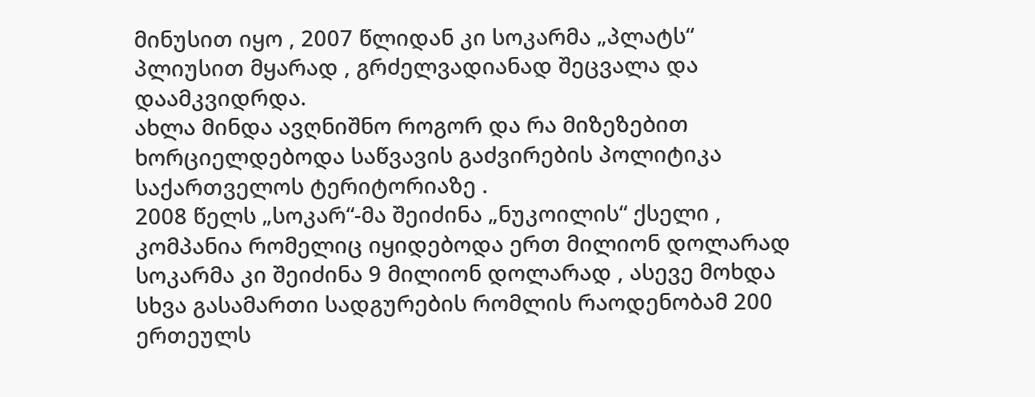მინუსით იყო , 2007 წლიდან კი სოკარმა „პლატს“ პლიუსით მყარად , გრძელვადიანად შეცვალა და დაამკვიდრდა.
ახლა მინდა ავღნიშნო როგორ და რა მიზეზებით ხორციელდებოდა საწვავის გაძვირების პოლიტიკა საქართველოს ტერიტორიაზე .
2008 წელს „სოკარ“-მა შეიძინა „ნუკოილის“ ქსელი , კომპანია რომელიც იყიდებოდა ერთ მილიონ დოლარად სოკარმა კი შეიძინა 9 მილიონ დოლარად , ასევე მოხდა სხვა გასამართი სადგურების რომლის რაოდენობამ 200 ერთეულს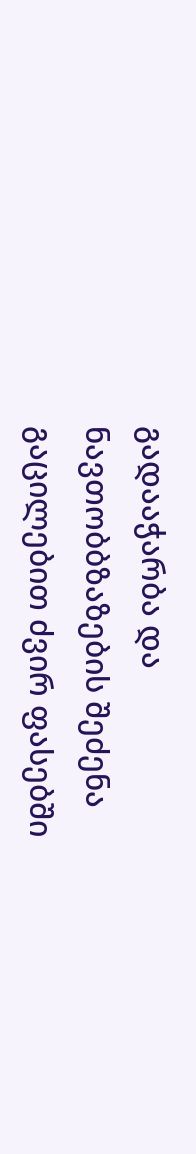გადააჭარბა და ნავთობბზაზების შეძენა გაცილებით ძვირ ფასებში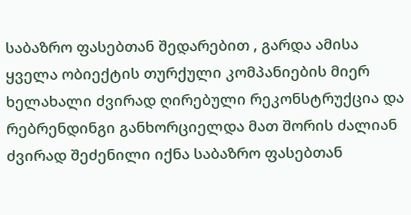საბაზრო ფასებთან შედარებით , გარდა ამისა ყველა ობიექტის თურქული კომპანიების მიერ ხელახალი ძვირად ღირებული რეკონსტრუქცია და რებრენდინგი განხორციელდა მათ შორის ძალიან ძვირად შეძენილი იქნა საბაზრო ფასებთან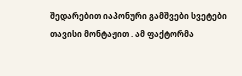შედარებით იაპონური გამშვები სვეტები თავისი მონტაჟით . ამ ფაქტორმა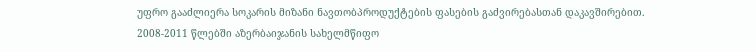უფრო გააძლიერა სოკარის მიზანი ნავთობპროდუქტების ფასების გაძვირებასთან დაკავშირებით.
2008-2011 წლებში აზერბაიჯანის სახელმწიფო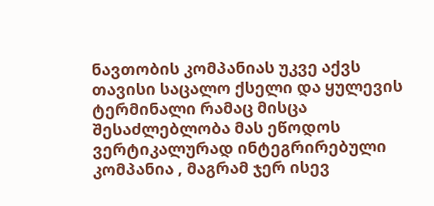ნავთობის კომპანიას უკვე აქვს თავისი საცალო ქსელი და ყულევის ტერმინალი რამაც მისცა შესაძლებლობა მას ეწოდოს ვერტიკალურად ინტეგრირებული კომპანია , მაგრამ ჯერ ისევ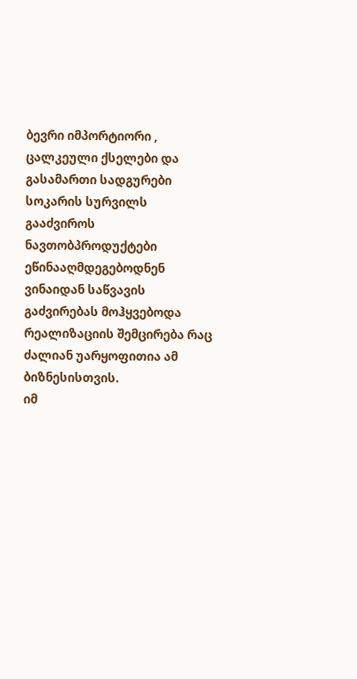ბევრი იმპორტიორი , ცალკეული ქსელები და გასამართი სადგურები სოკარის სურვილს გააძვიროს ნავთობპროდუქტები ეწინააღმდეგებოდნენ ვინაიდან საწვავის გაძვირებას მოჰყვებოდა რეალიზაციის შემცირება რაც ძალიან უარყოფითია ამ ბიზნესისთვის.
იმ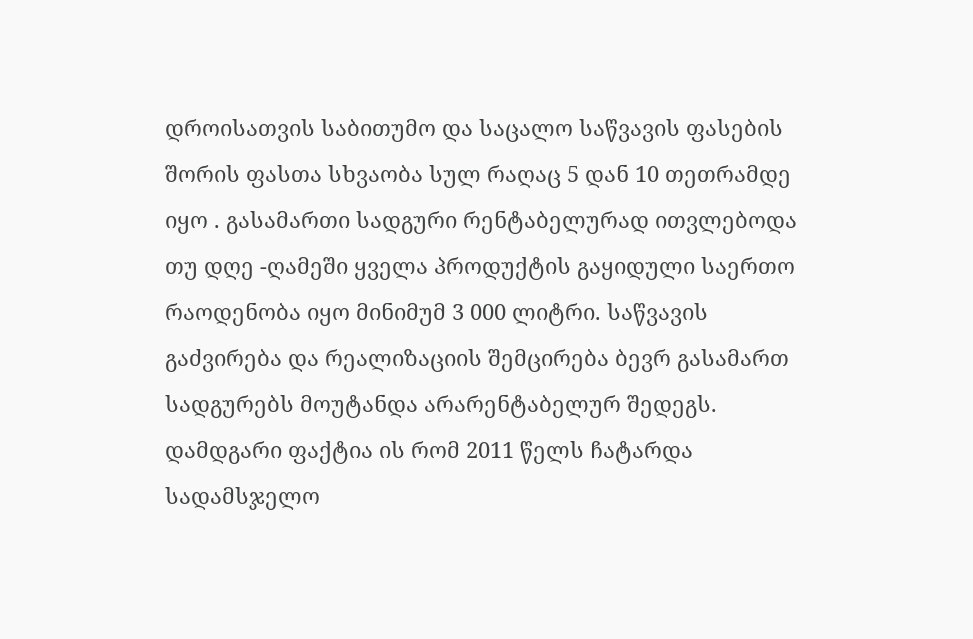დროისათვის საბითუმო და საცალო საწვავის ფასების შორის ფასთა სხვაობა სულ რაღაც 5 დან 10 თეთრამდე იყო . გასამართი სადგური რენტაბელურად ითვლებოდა თუ დღე -ღამეში ყველა პროდუქტის გაყიდული საერთო რაოდენობა იყო მინიმუმ 3 000 ლიტრი. საწვავის გაძვირება და რეალიზაციის შემცირება ბევრ გასამართ სადგურებს მოუტანდა არარენტაბელურ შედეგს.
დამდგარი ფაქტია ის რომ 2011 წელს ჩატარდა სადამსჯელო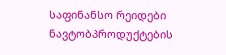საფინანსო რეიდები ნავტობპროდუქტების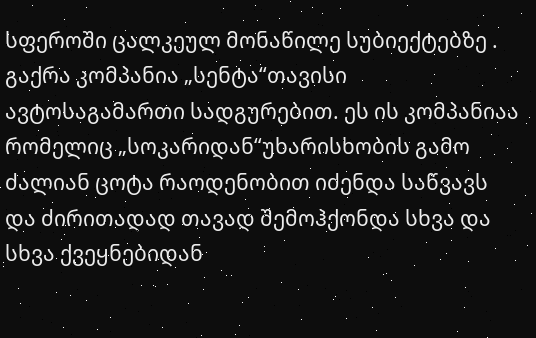სფეროში ცალკეულ მონაწილე სუბიექტებზე . გაქრა კომპანია „სენტა“თავისი ავტოსაგამართი სადგურებით. ეს ის კომპანიაა რომელიც „სოკარიდან“უხარისხობის გამო ძალიან ცოტა რაოდენობით იძენდა საწვავს და ძირითადად თავად შემოჰქონდა სხვა და სხვა ქვეყნებიდან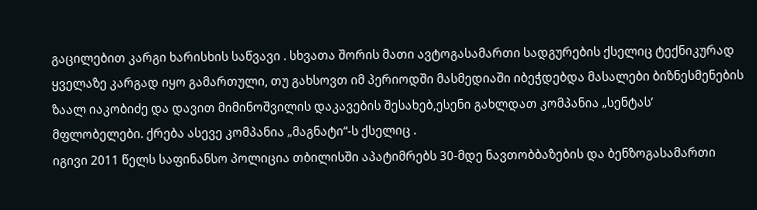გაცილებით კარგი ხარისხის საწვავი . სხვათა შორის მათი ავტოგასამართი სადგურების ქსელიც ტექნიკურად ყველაზე კარგად იყო გამართული, თუ გახსოვთ იმ პერიოდში მასმედიაში იბეჭდებდა მასალები ბიზნესმენების ზაალ იაკობიძე და დავით მიმინოშვილის დაკავების შესახებ,ესენი გახლდათ კომპანია „სენტას’ მფლობელები. ქრება ასევე კომპანია „მაგნატი“-ს ქსელიც .
იგივი 2011 წელს საფინანსო პოლიცია თბილისში აპატიმრებს 30-მდე ნავთობბაზების და ბენზოგასამართი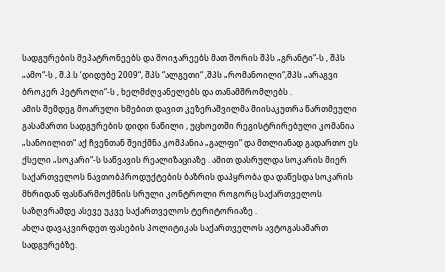სადგურების მეპატრონეებს და მოიჯარეებს მათ შორის შპს „გრანტი“-ს , შპს „ამო“-ს , შ.პ.ს ‘დიდუბე 2009“, შპს “ალგეთი“ ,შპს „რომანოილი“,შპს „არაგვი ბროკერ პეტროლი“-ს , ხელმძღვანელებს და თანამშრომლებს .
ამის შემდეგ მოარული ხმებით დავით კეზერაშვილმა მიისაკუთრა წართმეული გასამართი სადგურების დიდი ნაწილი , უცხოეთში რეგისტრირებული კომანია „სანოილით“ აქ ჩვენთან შეიქმნა კომპანია „გალფი“ და მთლიანად გადართო ეს ქსელი „სოკარი“-ს საწვავის რეალიზაციაზე . ამით დასრულდა სოკარის მიერ საქართველოს ნავთობპროდუქტების ბაზრის დაპყრობა და დაწესდა სოკარის მხრიდან ფასწარმოქმნის სრული კონტროლი როგორც საქართველოს საზღვრამდე ასევე უკვე საქართველოს ტერიტორიაზე .
ახლა დავაკვირდეთ ფასების პოლიტიკას საქართველოს ავტოგასამართ სადგურებზე.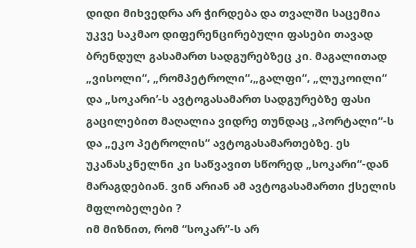დიდი მიხვედრა არ ჭირდება და თვალში საცემია უკვე საკმაო დიფერენცირებული ფასები თავად ბრენდულ გასამართ სადგურებზეც კი. მაგალითად „ვისოლი“, „რომპეტროლი“,„გალფი“, „ლუკოილი“ და „სოკარი’-ს ავტოგასამართ სადგურებზე ფასი გაცილებით მაღალია ვიდრე თუნდაც „პორტალი“-ს და „ეკო პეტროლის“ ავტოგასამართებზე. ეს უკანასკნელნი კი საწვავით სწორედ „სოკარი“-დან მარაგდებიან. ვინ არიან ამ ავტოგასამართი ქსელის მფლობელები ?
იმ მიზნით, რომ “სოკარ”-ს არ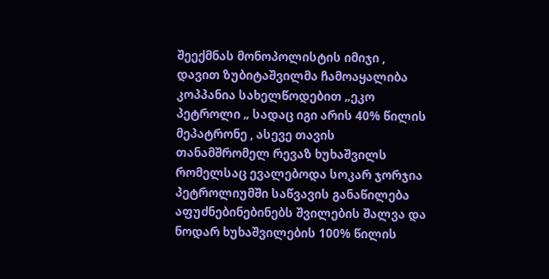შეექმნას მონოპოლისტის იმიჯი , დავით ზუბიტაშვილმა ჩამოაყალიბა კოპპანია სახელწოდებით „ეკო პეტროლი „ სადაც იგი არის 40% წილის მეპატრონე , ასევე თავის თანამშრომელ რევაზ ხუხაშვილს რომელსაც ევალებოდა სოკარ ჯორჯია პეტროლიუმში საწვავის განაწილება აფუძნებინებინებს შვილების შალვა და ნოდარ ხუხაშვილების 100% წილის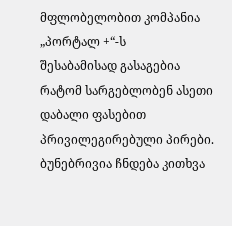მფლობელობით კომპანია „პორტალ +“-ს
შესაბამისად გასაგებია რატომ სარგებლობენ ასეთი დაბალი ფასებით პრივილეგირებული პირები.
ბუნებრივია ჩნდება კითხვა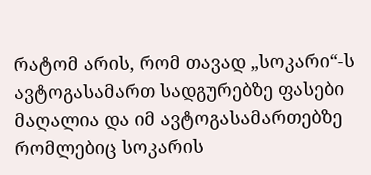რატომ არის, რომ თავად „სოკარი“-ს ავტოგასამართ სადგურებზე ფასები მაღალია და იმ ავტოგასამართებზე რომლებიც სოკარის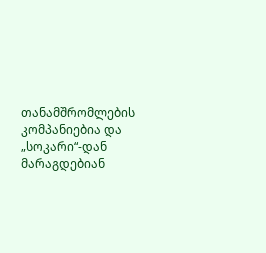თანამშრომლების კომპანიებია და „სოკარი“-დან მარაგდებიან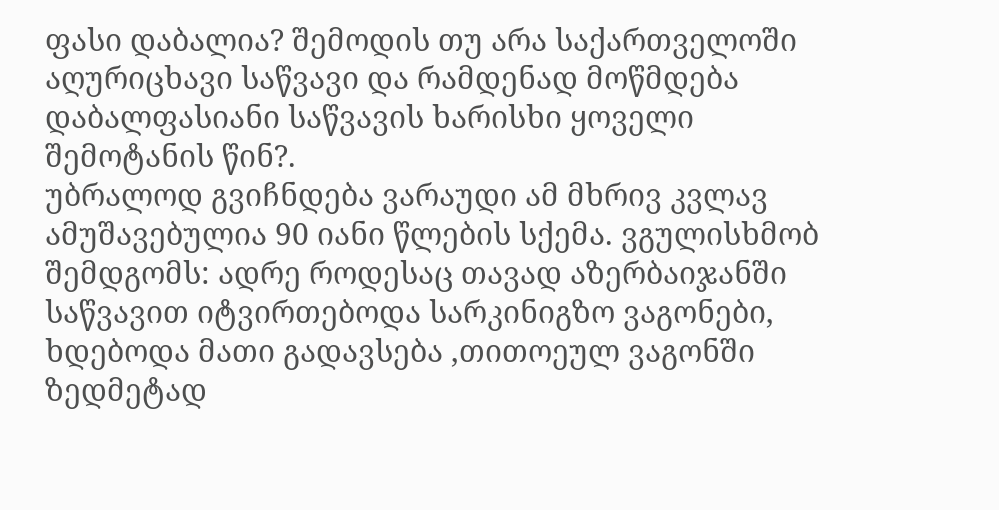ფასი დაბალია? შემოდის თუ არა საქართველოში აღურიცხავი საწვავი და რამდენად მოწმდება დაბალფასიანი საწვავის ხარისხი ყოველი შემოტანის წინ?.
უბრალოდ გვიჩნდება ვარაუდი ამ მხრივ კვლავ ამუშავებულია 90 იანი წლების სქემა. ვგულისხმობ შემდგომს: ადრე როდესაც თავად აზერბაიჯანში საწვავით იტვირთებოდა სარკინიგზო ვაგონები, ხდებოდა მათი გადავსება ,თითოეულ ვაგონში ზედმეტად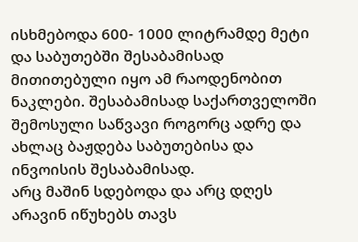ისხმებოდა 600- 1000 ლიტრამდე მეტი და საბუთებში შესაბამისად მითითებული იყო ამ რაოდენობით ნაკლები. შესაბამისად საქართველოში შემოსული საწვავი როგორც ადრე და ახლაც ბაჟდება საბუთებისა და ინვოისის შესაბამისად.
არც მაშინ სდებოდა და არც დღეს არავინ იწუხებს თავს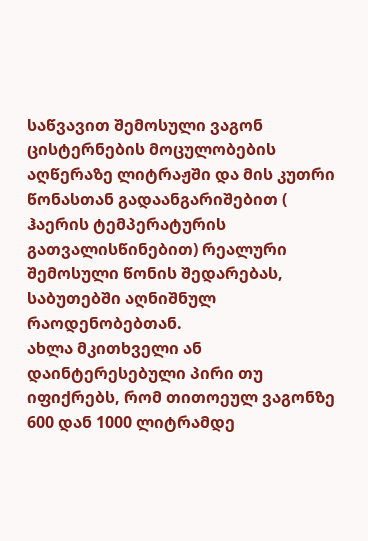საწვავით შემოსული ვაგონ ცისტერნების მოცულობების აღწერაზე ლიტრაჟში და მის კუთრი წონასთან გადაანგარიშებით ( ჰაერის ტემპერატურის გათვალისწინებით) რეალური შემოსული წონის შედარებას, საბუთებში აღნიშნულ რაოდენობებთან.
ახლა მკითხველი ან დაინტერესებული პირი თუ იფიქრებს, რომ თითოეულ ვაგონზე 600 დან 1000 ლიტრამდე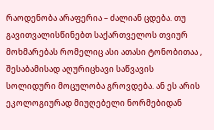რაოდენობა არაფერია – ძალიან ცდება. თუ გავითვალისწინებთ საქართველოს თვიურ მოხმარებას რომელიც ასი ათასი ტონობითაა , შესაბამისად აღურიცხავი საწვავის სოლიდური მოცულობა გროვდება. ან ეს არის ეკოლოგიურად მიუღებელი ნორმებიდან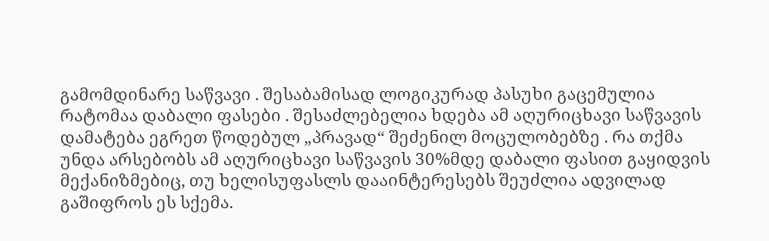გამომდინარე საწვავი . შესაბამისად ლოგიკურად პასუხი გაცემულია რატომაა დაბალი ფასები . შესაძლებელია ხდება ამ აღურიცხავი საწვავის დამატება ეგრეთ წოდებულ „პრავად“ შეძენილ მოცულობებზე . რა თქმა უნდა არსებობს ამ აღურიცხავი საწვავის 30%მდე დაბალი ფასით გაყიდვის მექანიზმებიც, თუ ხელისუფასლს დააინტერესებს შეუძლია ადვილად გაშიფროს ეს სქემა.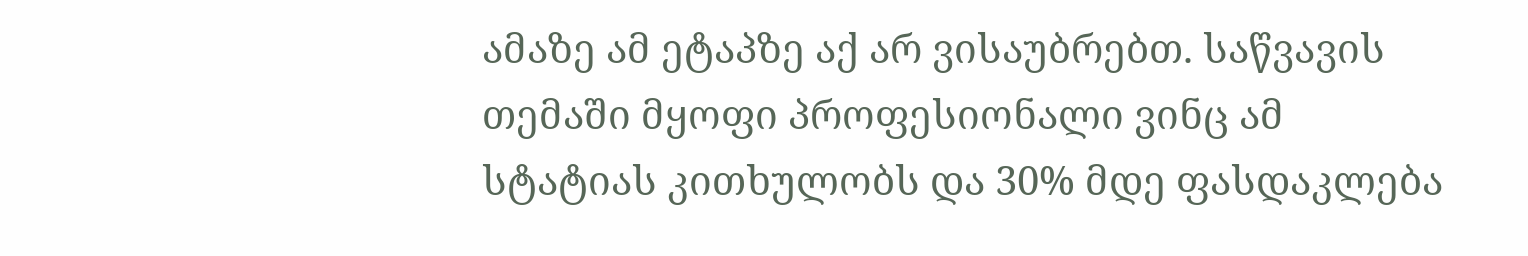ამაზე ამ ეტაპზე აქ არ ვისაუბრებთ. საწვავის თემაში მყოფი პროფესიონალი ვინც ამ სტატიას კითხულობს და 30% მდე ფასდაკლება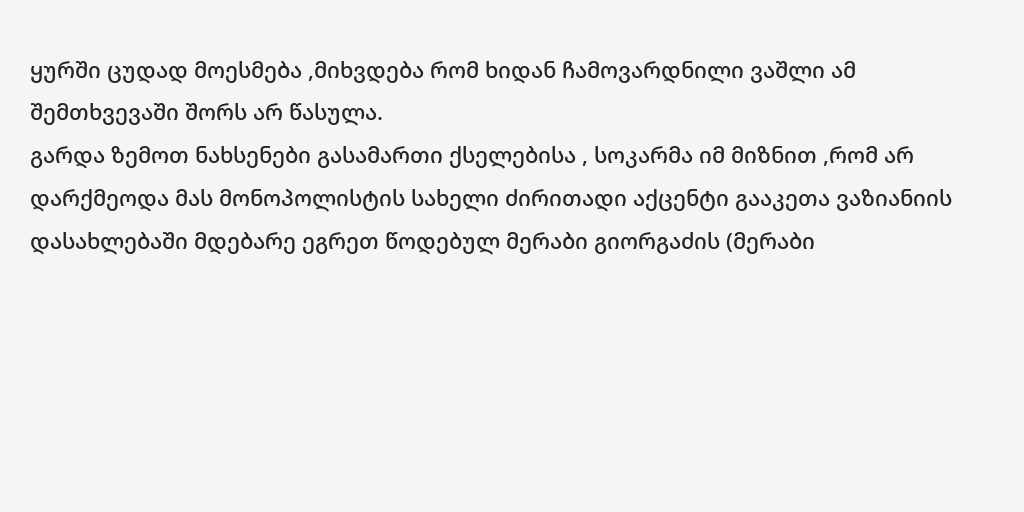ყურში ცუდად მოესმება ,მიხვდება რომ ხიდან ჩამოვარდნილი ვაშლი ამ შემთხვევაში შორს არ წასულა.
გარდა ზემოთ ნახსენები გასამართი ქსელებისა , სოკარმა იმ მიზნით ,რომ არ დარქმეოდა მას მონოპოლისტის სახელი ძირითადი აქცენტი გააკეთა ვაზიანიის დასახლებაში მდებარე ეგრეთ წოდებულ მერაბი გიორგაძის (მერაბი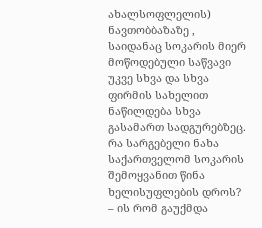ახალსოფლელის) ნავთობბაზაზე , საიდანაც სოკარის მიერ მოწოდებული საწვავი უკვე სხვა და სხვა ფირმის სახელით ნაწილდება სხვა გასამართ სადგურებზეც.
რა სარგებელი ნახა საქართველომ სოკარის შემოყვანით წინა ხელისუფლების დროს? – ის რომ გაუქმდა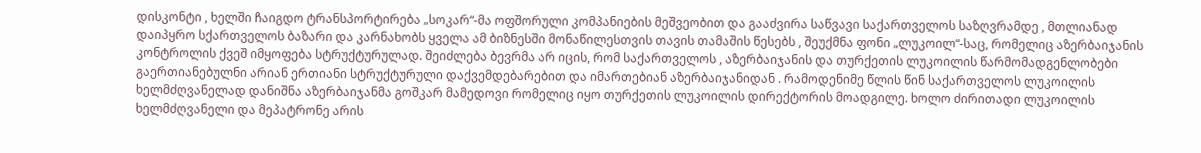დისკონტი , ხელში ჩაიგდო ტრანსპორტირება „სოკარ“-მა ოფშორული კომპანიების მეშვეობით და გააძვირა საწვავი საქართველოს საზღვრამდე , მთლიანად დაიპყრო სქართველოს ბაზარი და კარნახობს ყველა ამ ბიზნესში მონაწილესთვის თავის თამაშის წესებს , შეუქმნა ფონი „ლუკოილ“-საც, რომელიც აზერბაიჯანის კონტროლის ქვეშ იმყოფება სტრუქტურულად. შეიძლება ბევრმა არ იცის, რომ საქართველოს , აზერბაიჯანის და თურქეთის ლუკოილის წარმომადგენლობები გაერთიანებულნი არიან ერთიანი სტრუქტურული დაქვემდებარებით და იმართებიან აზერბაიჯანიდან . რამოდენიმე წლის წინ საქართველოს ლუკოილის ხელმძღვანელად დანიშნა აზერბაიჯანმა გოშკარ მამედოვი რომელიც იყო თურქეთის ლუკოილის დირექტორის მოადგილე. ხოლო ძირითადი ლუკოილის ხელმძღვანელი და მეპატრონე არის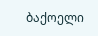ბაქოელი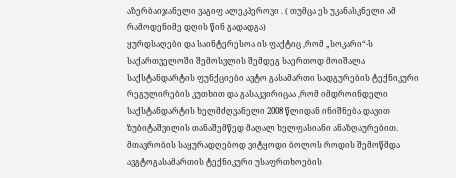აზერბაიჯანელი ვაგიფ ალეკპეროვი . ( თუმცა ეს უკანასკნელი ამ რამოდენიმე დღის წინ გადადგა)
ყურდსაღები და საინტერესოა ის ფაქტიც ,რომ „სოკარი“-ს საქართველოში შემოსვლის შემდეგ საერთოდ მოიშალა საქსტანდარტის ფუნქციები ავტო გასამართი სადგურების ტექნიკური რეგულირების კუთხით და გასაკვირიცაა ,რომ იმდროინდელი საქსტანდარტის ხელმძღვანელი 2008 წლიდან ინიშნება დავით ზუბიტაშვილის თანაშემწედ მაღალ ხელფასიანი ანაზღაურებით. მთავრობის საყურადღებოდ ვიტყოდი ბოლოს როდის შემოწმდა ავგტოგასამართის ტექნიკური უსაფრთხოების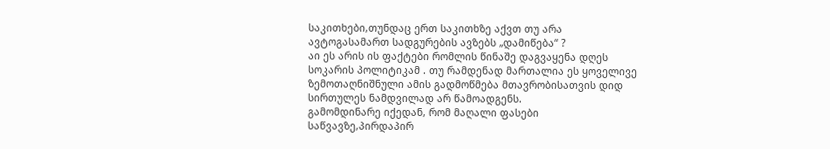საკითხები,თუნდაც ერთ საკითხზე აქვთ თუ არა ავტოგასამართ სადგურების ავზებს „დამიწება“ ?
აი ეს არის ის ფაქტები რომლის წინაშე დაგვაყენა დღეს სოკარის პოლიტიკამ . თუ რამდენად მართალია ეს ყოველივე ზემოთაღნიშნული ამის გადმოწმება მთავრობისათვის დიდ სირთულეს ნამდვილად არ წამოადგენს.
გამომდინარე იქედან, რომ მაღალი ფასები საწვავზე,პირდაპირ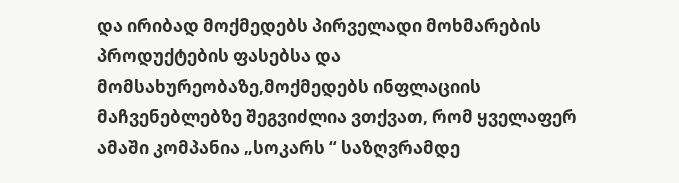და ირიბად მოქმედებს პირველადი მოხმარების პროდუქტების ფასებსა და მომსახურეობაზე,მოქმედებს ინფლაციის მაჩვენებლებზე შეგვიძლია ვთქვათ, რომ ყველაფერ ამაში კომპანია „სოკარს “ საზღვრამდე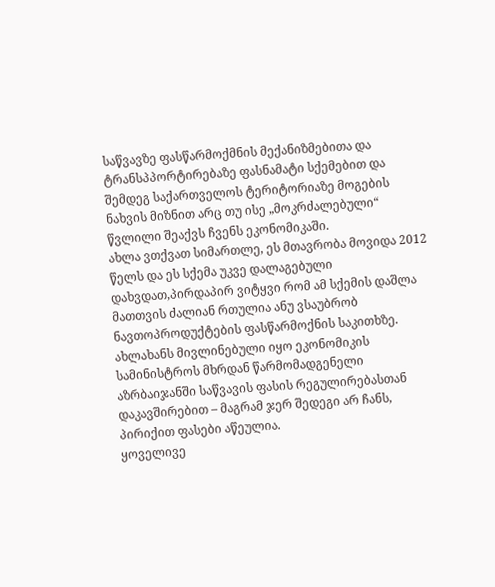საწვავზე ფასწარმოქმნის მექანიზმებითა და ტრანსპპორტირებაზე ფასნამატი სქემებით და შემდეგ საქართველოს ტერიტორიაზე მოგების ნახვის მიზნით არც თუ ისე „მოკრძალებული“ წვლილი შეაქვს ჩვენს ეკონომიკაში.
ახლა ვთქვათ სიმართლე, ეს მთავრობა მოვიდა 2012 წელს და ეს სქემა უკვე დალაგებული დახვდათ,პირდაპირ ვიტყვი რომ ამ სქემის დაშლა მათთვის ძალიან რთულია ანუ ვსაუბრობ ნავთოპროდუქტების ფასწარმოქნის საკითხზე. ახლახანს მივლინებული იყო ეკონომიკის სამინისტროს მხრდან წარმომადგენელი აზრბაიჯანში საწვავის ფასის რეგულირებასთან დაკავშირებით – მაგრამ ჯერ შედეგი არ ჩანს, პირიქით ფასები აწეულია.
ყოველივე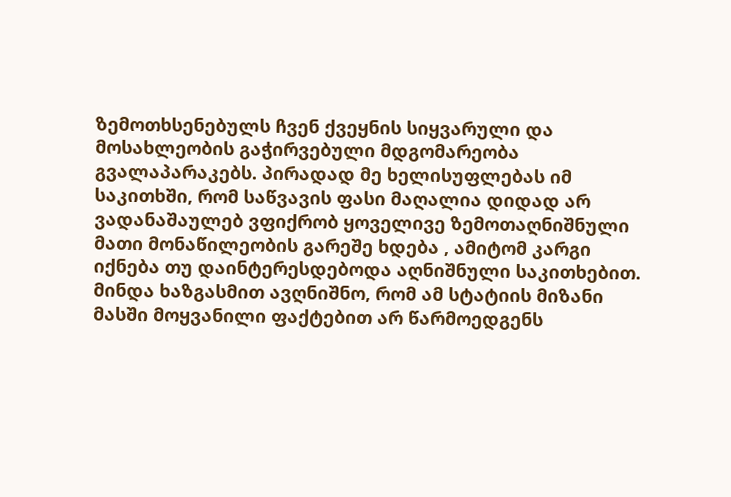ზემოთხსენებულს ჩვენ ქვეყნის სიყვარული და მოსახლეობის გაჭირვებული მდგომარეობა გვალაპარაკებს. პირადად მე ხელისუფლებას იმ საკითხში, რომ საწვავის ფასი მაღალია დიდად არ ვადანაშაულებ ვფიქრობ ყოველივე ზემოთაღნიშნული მათი მონაწილეობის გარეშე ხდება , ამიტომ კარგი იქნება თუ დაინტერესდებოდა აღნიშნული საკითხებით.
მინდა ხაზგასმით ავღნიშნო, რომ ამ სტატიის მიზანი მასში მოყვანილი ფაქტებით არ წარმოედგენს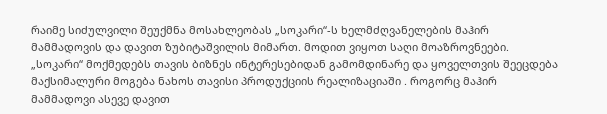რაიმე სიძულვილი შეუქმნა მოსახლეობას „სოკარი“-ს ხელმძღვანელების მაჰირ მამმადოვის და დავით ზუბიტაშვილის მიმართ. მოდით ვიყოთ საღი მოაზროვნეები. „სოკარი“ მოქმედებს თავის ბიზნეს ინტერესებიდან გამომდინარე და ყოველთვის შეეცდება მაქსიმალური მოგება ნახოს თავისი პროდუქციის რეალიზაციაში . როგორც მაჰირ მამმადოვი ასევე დავით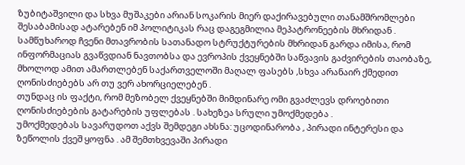ზუბიტაშვილი და სხვა მუშაკები არიან სოკარის მიერ დაქირავებული თანამშრომლები შესაბამისად ატარებენ იმ პოლიტიკას რაც დაგეგმილია მეპატრონეების მხრიდან .
სამწუხაროდ ჩვენი მთავრობის სათანადო სტრუქტურების მხრიდან გარდა იმისა, რომ ინფორმაციას გვაწვდიან ნავთობსა და ევროპის ქვეყნებში საწვავის გაძვირების თაობაზე, მხოლოდ ამით ამართლებენ საქართველოში მაღალ ფასებს ,სხვა არანაირ ქმედით ღონისძიებებს არ თუ ვერ ახორციელებენ .
თუნდაც ის ფაქტი, რომ მეზობელ ქვეყნებში მიმდინარე ომი გვაძლევს დროებითი ღონისძიებების გატარების უფლებას . სახეზეა სრული უმოქმედება .
უმოქმედებას სავარუდოთ აქვს შემდეგი ახსნა: უცოდინარობა , პირადი ინტერესი და ზეწოლის ქვეშ ყოფნა . ამ შემთხვევაში პირადი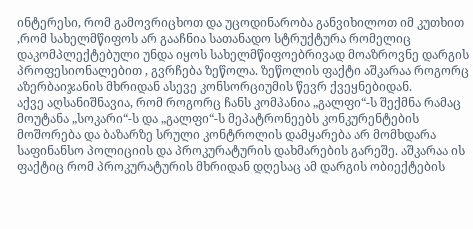ინტერესი, რომ გამოვრიცხოთ და უცოდინარობა განვიხილოთ იმ კუთხით ,რომ სახელმწიფოს არ გააჩნია სათანადო სტრუქტურა რომელიც დაკომპლექტებული უნდა იყოს სახელმწიფოებრივად მოაზროვნე დარგის პროფესიონალებით , გვრჩება ზეწოლა. ზეწოლის ფაქტი აშკარაა როგორც აზერბაიჯანის მხრიდან ასევე კონსორციუმის წევრ ქვეყნებიდან.
აქვე აღსანიშნავია, რომ როგორც ჩანს კომპანია „გალფი“-ს შექმნა რამაც მოუტანა „სოკარი“-ს და „გალფი“-ს მეპატრონეებს კონკურენტების მოშორება და ბაზარზე სრული კონტროლის დამყარება არ მომხდარა საფინანსო პოლიციის და პროკურატურის დახმარების გარეშე. აშკარაა ის ფაქტიც რომ პროკურატურის მხრიდან დღესაც ამ დარგის ობიექტების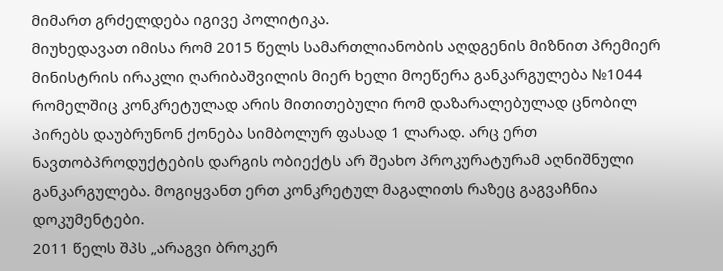მიმართ გრძელდება იგივე პოლიტიკა.
მიუხედავათ იმისა რომ 2015 წელს სამართლიანობის აღდგენის მიზნით პრემიერ მინისტრის ირაკლი ღარიბაშვილის მიერ ხელი მოეწერა განკარგულება №1044 რომელშიც კონკრეტულად არის მითითებული რომ დაზარალებულად ცნობილ პირებს დაუბრუნონ ქონება სიმბოლურ ფასად 1 ლარად. არც ერთ ნავთობპროდუქტების დარგის ობიექტს არ შეახო პროკურატურამ აღნიშნული განკარგულება. მოგიყვანთ ერთ კონკრეტულ მაგალითს რაზეც გაგვაჩნია დოკუმენტები.
2011 წელს შპს „არაგვი ბროკერ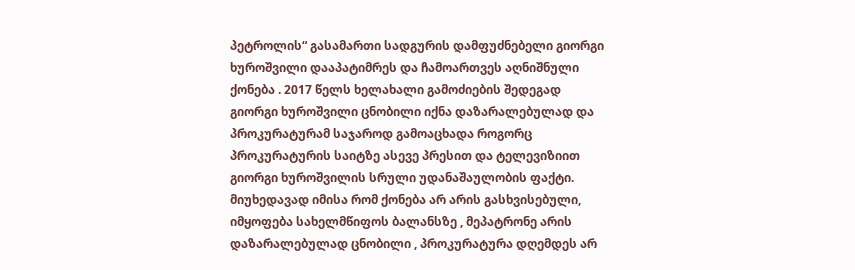პეტროლის“ გასამართი სადგურის დამფუძნებელი გიორგი ხუროშვილი დააპატიმრეს და ჩამოართვეს აღნიშნული ქონება . 2017 წელს ხელახალი გამოძიების შედეგად გიორგი ხუროშვილი ცნობილი იქნა დაზარალებულად და პროკურატურამ საჯაროდ გამოაცხადა როგორც პროკურატურის საიტზე ასევე პრესით და ტელევიზიით გიორგი ხუროშვილის სრული უდანაშაულობის ფაქტი. მიუხედავად იმისა რომ ქონება არ არის გასხვისებული, იმყოფება სახელმწიფოს ბალანსზე , მეპატრონე არის დაზარალებულად ცნობილი , პროკურატურა დღემდეს არ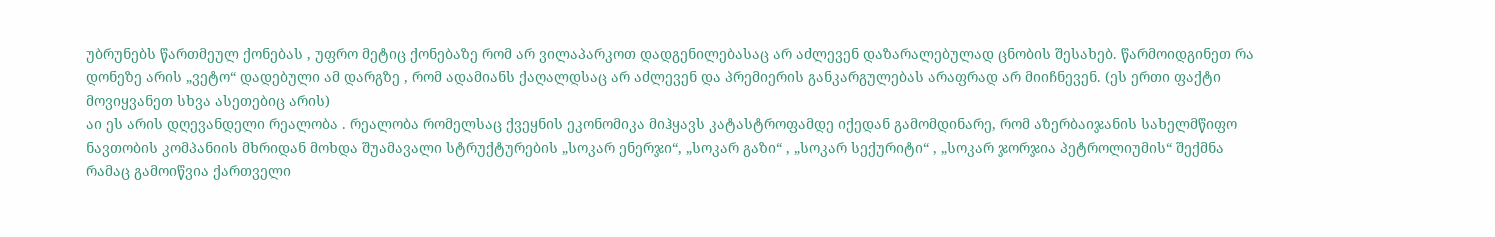უბრუნებს წართმეულ ქონებას , უფრო მეტიც ქონებაზე რომ არ ვილაპარკოთ დადგენილებასაც არ აძლევენ დაზარალებულად ცნობის შესახებ. წარმოიდგინეთ რა დონეზე არის „ვეტო“ დადებული ამ დარგზე , რომ ადამიანს ქაღალდსაც არ აძლევენ და პრემიერის განკარგულებას არაფრად არ მიიჩნევენ. (ეს ერთი ფაქტი მოვიყვანეთ სხვა ასეთებიც არის)
აი ეს არის დღევანდელი რეალობა . რეალობა რომელსაც ქვეყნის ეკონომიკა მიჰყავს კატასტროფამდე იქედან გამომდინარე, რომ აზერბაიჯანის სახელმწიფო ნავთობის კომპანიის მხრიდან მოხდა შუამავალი სტრუქტურების „სოკარ ენერჯი“, „სოკარ გაზი“ , „სოკარ სექურიტი“ , „სოკარ ჯორჯია პეტროლიუმის“ შექმნა რამაც გამოიწვია ქართველი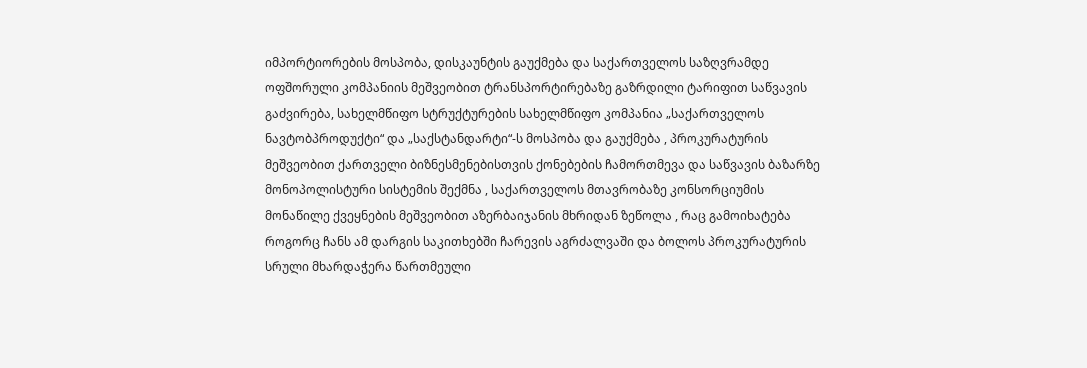იმპორტიორების მოსპობა, დისკაუნტის გაუქმება და საქართველოს საზღვრამდე ოფშორული კომპანიის მეშვეობით ტრანსპორტირებაზე გაზრდილი ტარიფით საწვავის გაძვირება, სახელმწიფო სტრუქტურების სახელმწიფო კომპანია „საქართველოს ნავტობპროდუქტი“ და „საქსტანდარტი“-ს მოსპობა და გაუქმება , პროკურატურის მეშვეობით ქართველი ბიზნესმენებისთვის ქონებების ჩამორთმევა და საწვავის ბაზარზე მონოპოლისტური სისტემის შექმნა , საქართველოს მთავრობაზე კონსორციუმის მონაწილე ქვეყნების მეშვეობით აზერბაიჯანის მხრიდან ზეწოლა , რაც გამოიხატება როგორც ჩანს ამ დარგის საკითხებში ჩარევის აგრძალვაში და ბოლოს პროკურატურის სრული მხარდაჭერა წართმეული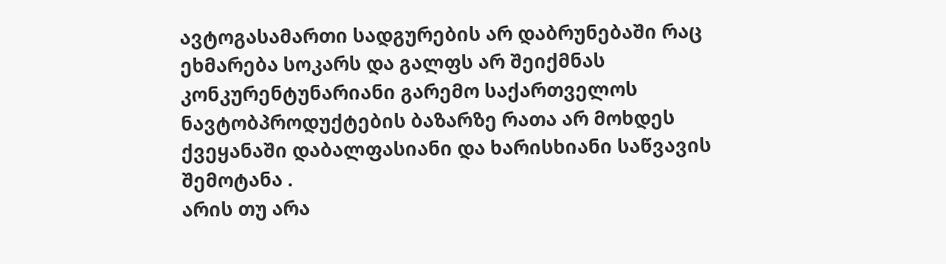ავტოგასამართი სადგურების არ დაბრუნებაში რაც ეხმარება სოკარს და გალფს არ შეიქმნას კონკურენტუნარიანი გარემო საქართველოს ნავტობპროდუქტების ბაზარზე რათა არ მოხდეს ქვეყანაში დაბალფასიანი და ხარისხიანი საწვავის შემოტანა .
არის თუ არა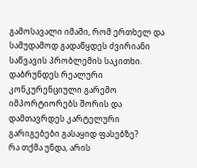გამოსავალი იმაში, რომ ერთხელ და სამუდამოდ გადაწყდეს ძვირიანი საწვავის პრობლემის საკითხი. დაბრუნდეს რეალური კონკურენციული გარემო იმპორტიორებს შორის და დამთავრდეს კარტელური გარიგებები გასაყიდ ფასებზე?
რა თქმა უნდა, არის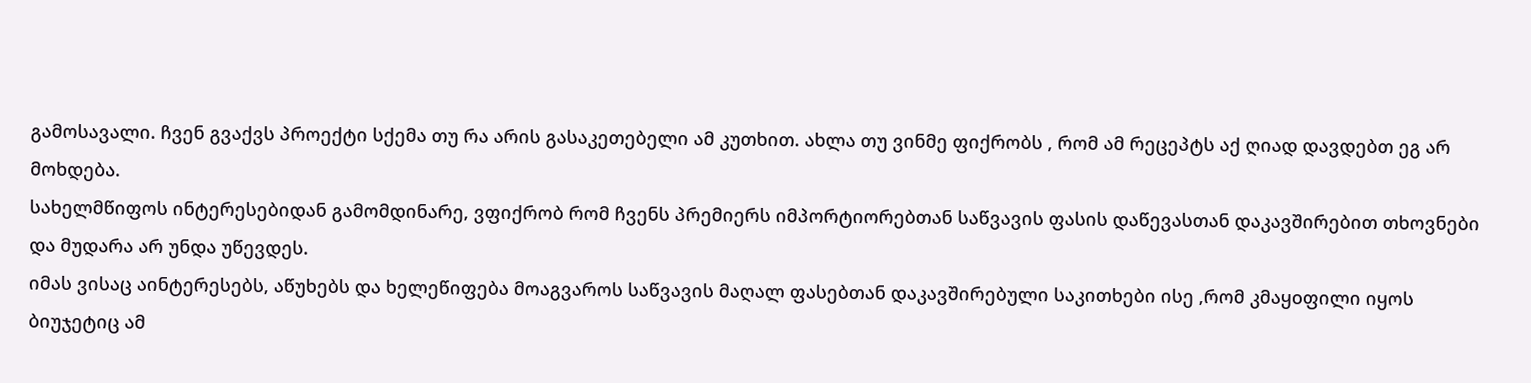გამოსავალი. ჩვენ გვაქვს პროექტი სქემა თუ რა არის გასაკეთებელი ამ კუთხით. ახლა თუ ვინმე ფიქრობს , რომ ამ რეცეპტს აქ ღიად დავდებთ ეგ არ მოხდება.
სახელმწიფოს ინტერესებიდან გამომდინარე, ვფიქრობ რომ ჩვენს პრემიერს იმპორტიორებთან საწვავის ფასის დაწევასთან დაკავშირებით თხოვნები და მუდარა არ უნდა უწევდეს.
იმას ვისაც აინტერესებს, აწუხებს და ხელეწიფება მოაგვაროს საწვავის მაღალ ფასებთან დაკავშირებული საკითხები ისე ,რომ კმაყoფილი იყოს ბიუჯეტიც ამ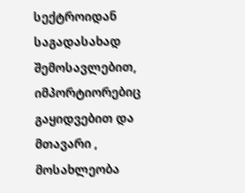სექტროიდან საგადასახად შემოსავლებით, იმპორტიორებიც გაყიდვებით და მთავარი , მოსახლეობა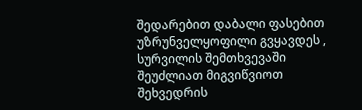შედარებით დაბალი ფასებით უზრუნველყოფილი გვყავდეს , სურვილის შემთხვევაში შეუძლიათ მიგვიწვიოთ შეხვედრის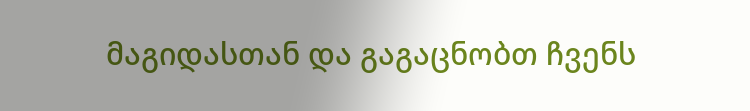მაგიდასთან და გაგაცნობთ ჩვენს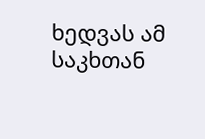ხედვას ამ საკხთან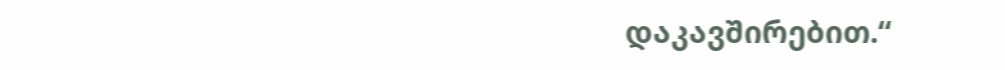დაკავშირებით.“